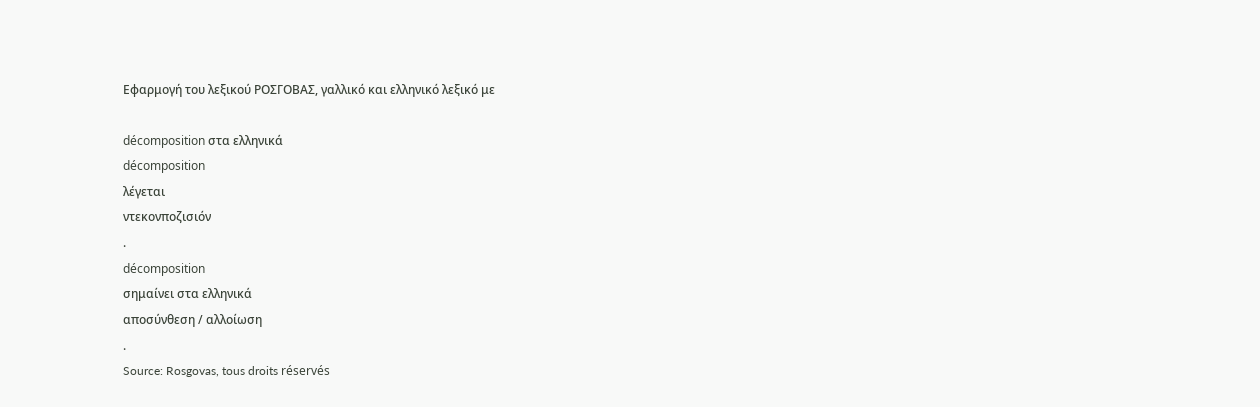Εφαρμογή του λεξικού ΡΟΣΓΟΒΑΣ, γαλλικό και ελληνικό λεξικό με

décomposition στα ελληνικά
décomposition
λέγεται
ντεκονποζισιόν
.
décomposition
σημαίνει στα ελληνικά
αποσύνθεση / αλλοίωση
.
Source: Rosgovas, tous droits réservés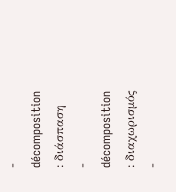- décomposition : διάσπαση
- décomposition : διαχωρισμός
-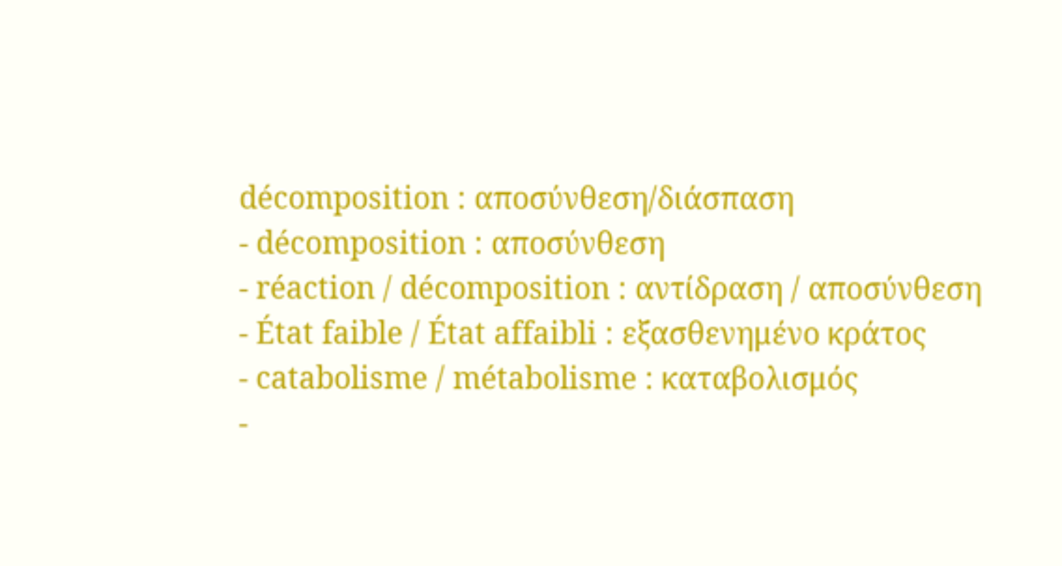décomposition : αποσύνθεση/διάσπαση
- décomposition : αποσύνθεση
- réaction / décomposition : αντίδραση / αποσύνθεση
- État faible / État affaibli : εξασθενημένο κράτος
- catabolisme / métabolisme : καταβολισμός
-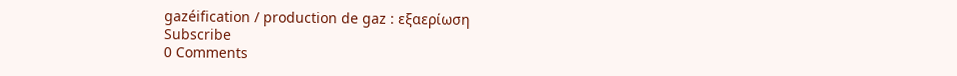gazéification / production de gaz : εξαερίωση
Subscribe
0 Comments